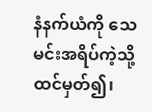နံနက်ယံကို သေမင်းအရိပ်ကဲ့သို့ ထင်မှတ်၍၊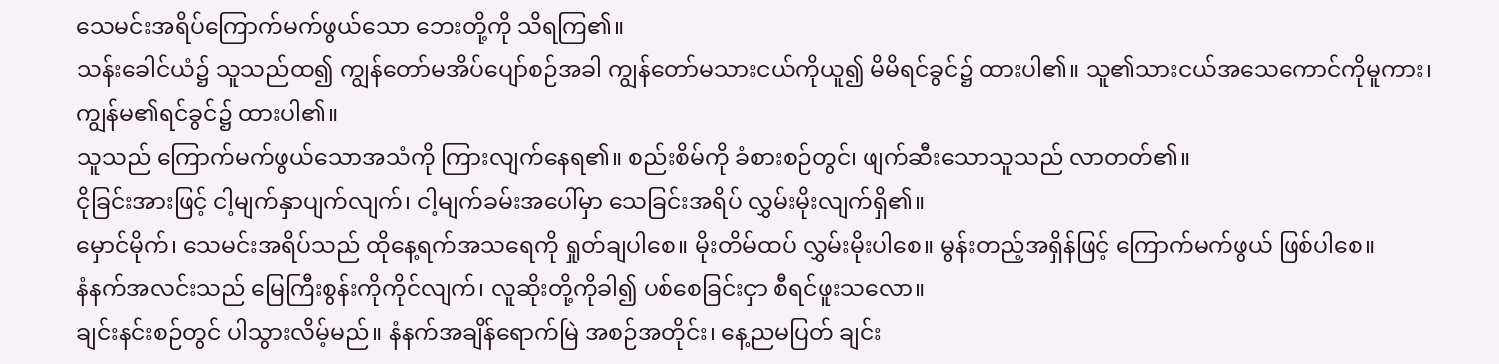သေမင်းအရိပ်ကြောက်မက်ဖွယ်သော ဘေးတို့ကို သိရကြ၏။
သန်းခေါင်ယံ၌ သူသည်ထ၍ ကျွန်တော်မအိပ်ပျော်စဉ်အခါ ကျွန်တော်မသားငယ်ကိုယူ၍ မိမိရင်ခွင်၌ ထားပါ၏။ သူ၏သားငယ်အသေကောင်ကိုမူကား၊ ကျွန်မ၏ရင်ခွင်၌ ထားပါ၏။
သူသည် ကြောက်မက်ဖွယ်သောအသံကို ကြားလျက်နေရ၏။ စည်းစိမ်ကို ခံစားစဉ်တွင်၊ ဖျက်ဆီးသောသူသည် လာတတ်၏။
ငိုခြင်းအားဖြင့် ငါ့မျက်နှာပျက်လျက်၊ ငါ့မျက်ခမ်းအပေါ်မှာ သေခြင်းအရိပ် လွှမ်းမိုးလျက်ရှိ၏။
မှောင်မိုက်၊ သေမင်းအရိပ်သည် ထိုနေ့ရက်အသရေကို ရှုတ်ချပါစေ။ မိုးတိမ်ထပ် လွှမ်းမိုးပါစေ။ မွန်းတည့်အရှိန်ဖြင့် ကြောက်မက်ဖွယ် ဖြစ်ပါစေ။
နံနက်အလင်းသည် မြေကြီးစွန်းကိုကိုင်လျက်၊ လူဆိုးတို့ကိုခါ၍ ပစ်စေခြင်းငှာ စီရင်ဖူးသလော။
ချင်းနင်းစဉ်တွင် ပါသွားလိမ့်မည်။ နံနက်အချိန်ရောက်မြဲ အစဉ်အတိုင်း၊ နေ့ညမပြတ် ချင်း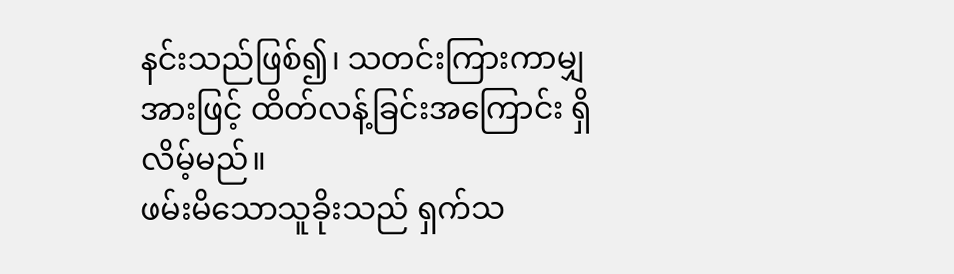နင်းသည်ဖြစ်၍၊ သတင်းကြားကာမျှအားဖြင့် ထိတ်လန့်ခြင်းအကြောင်း ရှိလိမ့်မည်။
ဖမ်းမိသောသူခိုးသည် ရှက်သ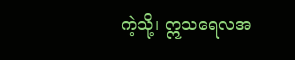ကဲ့သို့၊ ဣသရေလအ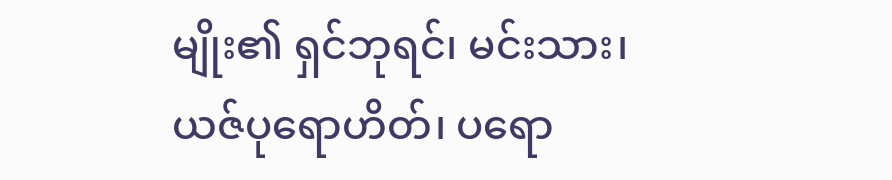မျိုး၏ ရှင်ဘုရင်၊ မင်းသား၊ ယဇ်ပုရောဟိတ်၊ ပရော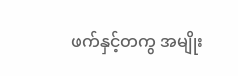ဖက်နှင့်တကွ အမျိုး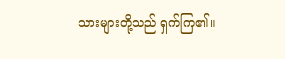သားများတို့သည် ရှက်ကြ၏။